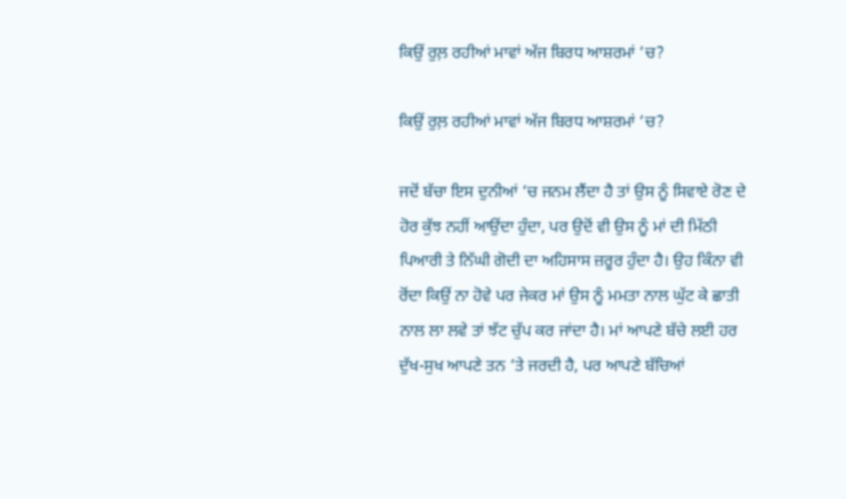ਕਿਉਂ ਰੁਲ਼ ਰਹੀਆਂ ਮਾਵਾਂ ਅੱਜ ਬਿਰਧ ਆਸ਼ਰਮਾਂ ‘ਚ?

ਕਿਉਂ ਰੁਲ਼ ਰਹੀਆਂ ਮਾਵਾਂ ਅੱਜ ਬਿਰਧ ਆਸ਼ਰਮਾਂ ‘ਚ?

ਜਦੋਂ ਬੱਚਾ ਇਸ ਦੁਨੀਆਂ ‘ਚ ਜਨਮ ਲੈਂਦਾ ਹੈ ਤਾਂ ਉਸ ਨੂੰ ਸਿਵਾਏ ਰੋਣ ਦੇ ਹੋਰ ਕੁੱਝ ਨਹੀਂ ਆਉਂਦਾ ਹੁੰਦਾ, ਪਰ ਉਦੋਂ ਵੀ ਉਸ ਨੂੰ ਮਾਂ ਦੀ ਮਿੱਠੀ ਪਿਆਰੀ ਤੇ ਨਿੱਘੀ ਗੋਦੀ ਦਾ ਅਹਿਸਾਸ ਜ਼ਰੂਰ ਹੁੰਦਾ ਹੈ। ਉਹ ਕਿੰਨਾ ਵੀ ਰੋਂਦਾ ਕਿਉਂ ਨਾ ਹੋਵੇ ਪਰ ਜੇਕਰ ਮਾਂ ਉਸ ਨੂੰ ਮਮਤਾ ਨਾਲ ਘੁੱਟ ਕੇ ਛਾਤੀ ਨਾਲ ਲਾ ਲਵੇ ਤਾਂ ਝੱਟ ਚੁੱਪ ਕਰ ਜਾਂਦਾ ਹੈ। ਮਾਂ ਆਪਣੇ ਬੱਚੇ ਲਈ ਹਰ ਦੁੱਖ-ਸੁਖ ਆਪਣੇ ਤਨ ‘ਤੇ ਜਰਦੀ ਹੈ, ਪਰ ਆਪਣੇ ਬੱਚਿਆਂ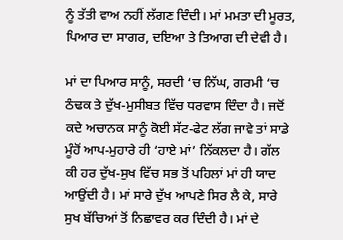ਨੂੰ ਤੱਤੀ ਵਾਅ ਨਹੀਂ ਲੱਗਣ ਦਿੰਦੀ। ਮਾਂ ਮਮਤਾ ਦੀ ਮੂਰਤ, ਪਿਆਰ ਦਾ ਸਾਗਰ, ਦਇਆ ਤੇ ਤਿਆਗ ਦੀ ਦੇਵੀ ਹੈ।

ਮਾਂ ਦਾ ਪਿਆਰ ਸਾਨੂੰ, ਸਰਦੀ ‘ਚ ਨਿੱਘ, ਗਰਮੀ ‘ਚ ਠੰਢਕ ਤੇ ਦੁੱਖ-ਮੁਸੀਬਤ ਵਿੱਚ ਧਰਵਾਸ ਦਿੰਦਾ ਹੈ। ਜਦੋਂ ਕਦੇ ਅਚਾਨਕ ਸਾਨੂੰ ਕੋਈ ਸੱਟ-ਫੇਟ ਲੱਗ ਜਾਵੇ ਤਾਂ ਸਾਡੇ ਮੂੰਹੋਂ ਆਪ-ਮੁਹਾਰੇ ਹੀ ‘ਹਾਏ ਮਾਂ’ ਨਿੱਕਲਦਾ ਹੈ। ਗੱਲ ਕੀ ਹਰ ਦੁੱਖ-ਸੁਖ ਵਿੱਚ ਸਭ ਤੋਂ ਪਹਿਲਾਂ ਮਾਂ ਹੀ ਯਾਦ ਆਉਂਦੀ ਹੈ। ਮਾਂ ਸਾਰੇ ਦੁੱਖ ਆਪਣੇ ਸਿਰ ਲੈ ਕੇ, ਸਾਰੇ ਸੁਖ ਬੱਚਿਆਂ ਤੋਂ ਨਿਛਾਵਰ ਕਰ ਦਿੰਦੀ ਹੈ। ਮਾਂ ਦੇ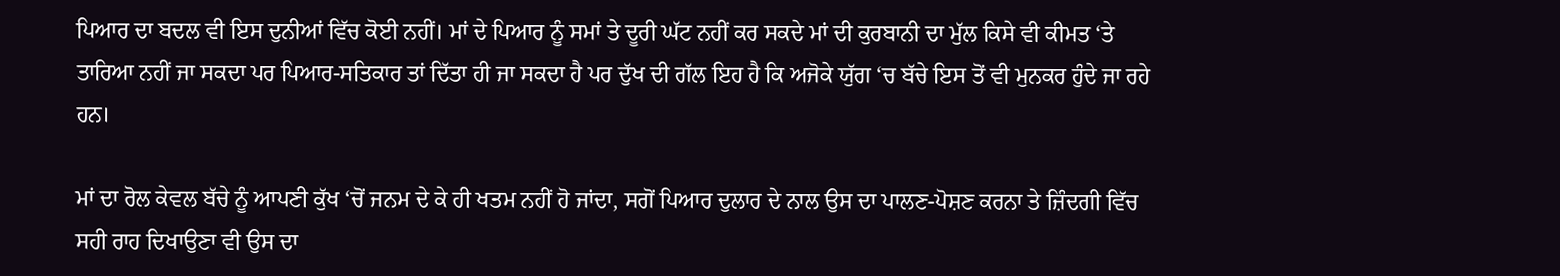ਪਿਆਰ ਦਾ ਬਦਲ ਵੀ ਇਸ ਦੁਨੀਆਂ ਵਿੱਚ ਕੋਈ ਨਹੀਂ। ਮਾਂ ਦੇ ਪਿਆਰ ਨੂੰ ਸਮਾਂ ਤੇ ਦੂਰੀ ਘੱਟ ਨਹੀਂ ਕਰ ਸਕਦੇ ਮਾਂ ਦੀ ਕੁਰਬਾਨੀ ਦਾ ਮੁੱਲ ਕਿਸੇ ਵੀ ਕੀਮਤ ‘ਤੇ ਤਾਰਿਆ ਨਹੀਂ ਜਾ ਸਕਦਾ ਪਰ ਪਿਆਰ-ਸਤਿਕਾਰ ਤਾਂ ਦਿੱਤਾ ਹੀ ਜਾ ਸਕਦਾ ਹੈ ਪਰ ਦੁੱਖ ਦੀ ਗੱਲ ਇਹ ਹੈ ਕਿ ਅਜੋਕੇ ਯੁੱਗ ‘ਚ ਬੱਚੇ ਇਸ ਤੋਂ ਵੀ ਮੁਨਕਰ ਹੁੰਦੇ ਜਾ ਰਹੇ ਹਨ।

ਮਾਂ ਦਾ ਰੋਲ ਕੇਵਲ ਬੱਚੇ ਨੂੰ ਆਪਣੀ ਕੁੱਖ ‘ਚੋਂ ਜਨਮ ਦੇ ਕੇ ਹੀ ਖਤਮ ਨਹੀਂ ਹੋ ਜਾਂਦਾ, ਸਗੋਂ ਪਿਆਰ ਦੁਲਾਰ ਦੇ ਨਾਲ ਉਸ ਦਾ ਪਾਲਣ-ਪੋਸ਼ਣ ਕਰਨਾ ਤੇ ਜ਼ਿੰਦਗੀ ਵਿੱਚ ਸਹੀ ਰਾਹ ਦਿਖਾਉਣਾ ਵੀ ਉਸ ਦਾ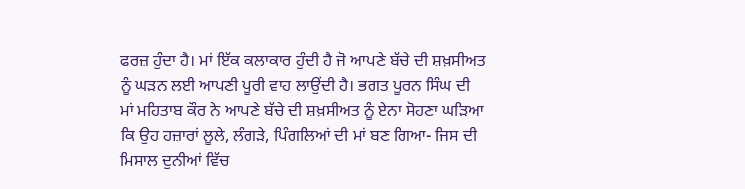ਫਰਜ਼ ਹੁੰਦਾ ਹੈ। ਮਾਂ ਇੱਕ ਕਲਾਕਾਰ ਹੁੰਦੀ ਹੈ ਜੋ ਆਪਣੇ ਬੱਚੇ ਦੀ ਸ਼ਖ਼ਸੀਅਤ ਨੂੰ ਘੜਨ ਲਈ ਆਪਣੀ ਪੂਰੀ ਵਾਹ ਲਾਉਂਦੀ ਹੈ। ਭਗਤ ਪੂਰਨ ਸਿੰਘ ਦੀ ਮਾਂ ਮਹਿਤਾਬ ਕੌਰ ਨੇ ਆਪਣੇ ਬੱਚੇ ਦੀ ਸ਼ਖ਼ਸੀਅਤ ਨੂੰ ਏਨਾ ਸੋਹਣਾ ਘੜਿਆ ਕਿ ਉਹ ਹਜ਼ਾਰਾਂ ਲੂਲੇ, ਲੰਗੜੇ, ਪਿੰਗਲਿਆਂ ਦੀ ਮਾਂ ਬਣ ਗਿਆ- ਜਿਸ ਦੀ ਮਿਸਾਲ ਦੁਨੀਆਂ ਵਿੱਚ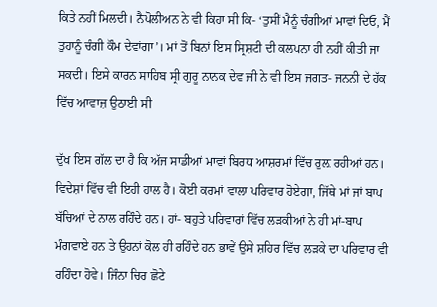ਕਿਤੇ ਨਹੀਂ ਮਿਲਦੀ। ਨੈਪੋਲੀਅਨ ਨੇ ਵੀ ਕਿਹਾ ਸੀ ਕਿ- ‘ਤੁਸੀਂ ਮੈਨੂੰ ਚੰਗੀਆਂ ਮਾਵਾਂ ਦਿਓ, ਮੈਂ ਤੁਹਾਨੂੰ ਚੰਗੀ ਕੌਮ ਦੇਵਾਂਗਾ’। ਮਾਂ ਤੋਂ ਬਿਨਾਂ ਇਸ ਸ੍ਰਿਸ਼ਟੀ ਦੀ ਕਲਪਨਾ ਹੀ ਨਹੀਂ ਕੀਤੀ ਜਾ ਸਕਦੀ। ਇਸੇ ਕਾਰਨ ਸਾਹਿਬ ਸ੍ਰੀ ਗੁਰੂ ਨਾਨਕ ਦੇਵ ਜੀ ਨੇ ਵੀ ਇਸ ਜਗਤ- ਜਨਨੀ ਦੇ ਹੱਕ ਵਿੱਚ ਆਵਾਜ਼ ਉਠਾਈ ਸੀ

ਦੁੱਖ ਇਸ ਗੱਲ ਦਾ ਹੈ ਕਿ ਅੱਜ ਸਾਡੀਆਂ ਮਾਵਾਂ ਬਿਰਧ ਆਸ਼ਰਮਾਂ ਵਿੱਚ ਰੁਲ਼ ਰਹੀਆਂ ਹਨ। ਵਿਦੇਸ਼ਾਂ ਵਿੱਚ ਵੀ ਇਹੀ ਹਾਲ ਹੈ। ਕੋਈ ਕਰਮਾਂ ਵਾਲਾ ਪਰਿਵਾਰ ਹੋਏਗਾ, ਜਿੱਥੇ ਮਾਂ ਜਾਂ ਬਾਪ ਬੱਚਿਆਂ ਦੇ ਨਾਲ ਰਹਿੰਦੇ ਹਨ। ਹਾਂ- ਬਹੁਤੇ ਪਰਿਵਾਰਾਂ ਵਿੱਚ ਲੜਕੀਆਂ ਨੇ ਹੀ ਮਾਂ-ਬਾਪ ਮੰਗਵਾਏ ਹਨ ਤੇ ਉਹਨਾਂ ਕੋਲ ਹੀ ਰਹਿੰਦੇ ਹਨ ਭਾਵੇਂ ਉਸੇ ਸ਼ਹਿਰ ਵਿੱਚ ਲੜਕੇ ਦਾ ਪਰਿਵਾਰ ਵੀ ਰਹਿੰਦਾ ਹੋਵੇ। ਜਿੰਨਾ ਚਿਰ ਛੋਟੇ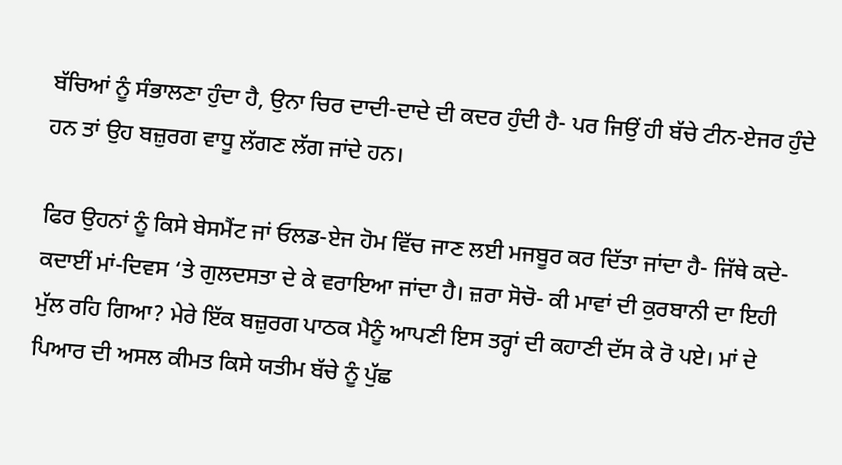ਬੱਚਿਆਂ ਨੂੰ ਸੰਭਾਲਣਾ ਹੁੰਦਾ ਹੈ, ਉਨਾ ਚਿਰ ਦਾਦੀ-ਦਾਦੇ ਦੀ ਕਦਰ ਹੁੰਦੀ ਹੈ- ਪਰ ਜਿਉਂ ਹੀ ਬੱਚੇ ਟੀਨ-ਏਜਰ ਹੁੰਦੇ ਹਨ ਤਾਂ ਉਹ ਬਜ਼ੁਰਗ ਵਾਧੂ ਲੱਗਣ ਲੱਗ ਜਾਂਦੇ ਹਨ।

ਫਿਰ ਉਹਨਾਂ ਨੂੰ ਕਿਸੇ ਬੇਸਮੈਂਟ ਜਾਂ ਓਲਡ-ਏਜ ਹੋਮ ਵਿੱਚ ਜਾਣ ਲਈ ਮਜਬੂਰ ਕਰ ਦਿੱਤਾ ਜਾਂਦਾ ਹੈ- ਜਿੱਥੇ ਕਦੇ-ਕਦਾਈਂ ਮਾਂ-ਦਿਵਸ ‘ਤੇ ਗੁਲਦਸਤਾ ਦੇ ਕੇ ਵਰਾਇਆ ਜਾਂਦਾ ਹੈ। ਜ਼ਰਾ ਸੋਚੋ- ਕੀ ਮਾਵਾਂ ਦੀ ਕੁਰਬਾਨੀ ਦਾ ਇਹੀ ਮੁੱਲ ਰਹਿ ਗਿਆ? ਮੇਰੇ ਇੱਕ ਬਜ਼ੁਰਗ ਪਾਠਕ ਮੈਨੂੰ ਆਪਣੀ ਇਸ ਤਰ੍ਹਾਂ ਦੀ ਕਹਾਣੀ ਦੱਸ ਕੇ ਰੋ ਪਏ। ਮਾਂ ਦੇ ਪਿਆਰ ਦੀ ਅਸਲ ਕੀਮਤ ਕਿਸੇ ਯਤੀਮ ਬੱਚੇ ਨੂੰ ਪੁੱਛ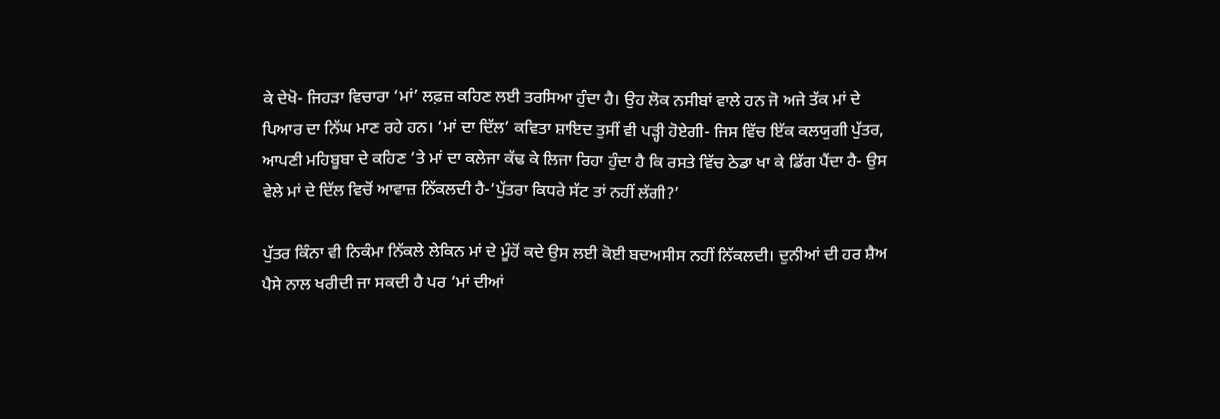ਕੇ ਦੇਖੋ- ਜਿਹੜਾ ਵਿਚਾਰਾ ‘ਮਾਂ’ ਲਫ਼ਜ਼ ਕਹਿਣ ਲਈ ਤਰਸਿਆ ਹੁੰਦਾ ਹੈ। ਉਹ ਲੋਕ ਨਸੀਬਾਂ ਵਾਲੇ ਹਨ ਜੋ ਅਜੇ ਤੱਕ ਮਾਂ ਦੇ ਪਿਆਰ ਦਾ ਨਿੱਘ ਮਾਣ ਰਹੇ ਹਨ। ‘ਮਾਂ ਦਾ ਦਿੱਲ’ ਕਵਿਤਾ ਸ਼ਾਇਦ ਤੁਸੀਂ ਵੀ ਪੜ੍ਹੀ ਹੋਏਗੀ- ਜਿਸ ਵਿੱਚ ਇੱਕ ਕਲਯੁਗੀ ਪੁੱਤਰ, ਆਪਣੀ ਮਹਿਬੂਬਾ ਦੇ ਕਹਿਣ ‘ਤੇ ਮਾਂ ਦਾ ਕਲੇਜਾ ਕੱਢ ਕੇ ਲਿਜਾ ਰਿਹਾ ਹੁੰਦਾ ਹੈ ਕਿ ਰਸਤੇ ਵਿੱਚ ਠੇਡਾ ਖਾ ਕੇ ਡਿੱਗ ਪੈਂਦਾ ਹੈ- ਉਸ ਵੇਲੇ ਮਾਂ ਦੇ ਦਿੱਲ ਵਿਚੋਂ ਆਵਾਜ਼ ਨਿੱਕਲਦੀ ਹੈ-‘ਪੁੱਤਰਾ ਕਿਧਰੇ ਸੱਟ ਤਾਂ ਨਹੀਂ ਲੱਗੀ?’

ਪੁੱਤਰ ਕਿੰਨਾ ਵੀ ਨਿਕੰਮਾ ਨਿੱਕਲੇ ਲੇਕਿਨ ਮਾਂ ਦੇ ਮੂੰਹੋਂ ਕਦੇ ਉਸ ਲਈ ਕੋਈ ਬਦਅਸੀਸ ਨਹੀਂ ਨਿੱਕਲਦੀ। ਦੁਨੀਆਂ ਦੀ ਹਰ ਸ਼ੈਅ ਪੈਸੇ ਨਾਲ ਖਰੀਦੀ ਜਾ ਸਕਦੀ ਹੈ ਪਰ ‘ਮਾਂ ਦੀਆਂ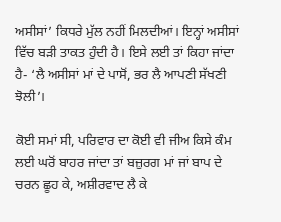ਅਸੀਸਾਂ’ ਕਿਧਰੇ ਮੁੱਲ ਨਹੀਂ ਮਿਲਦੀਆਂ। ਇਨ੍ਹਾਂ ਅਸੀਸਾਂ ਵਿੱਚ ਬੜੀ ਤਾਕਤ ਹੁੰਦੀ ਹੈ। ਇਸੇ ਲਈ ਤਾਂ ਕਿਹਾ ਜਾਂਦਾ ਹੈ- ‘ਲੈ ਅਸੀਸਾਂ ਮਾਂ ਦੇ ਪਾਸੋਂ, ਭਰ ਲੈ ਆਪਣੀ ਸੱਖਣੀ ਝੋਲੀ’।

ਕੋਈ ਸਮਾਂ ਸੀ, ਪਰਿਵਾਰ ਦਾ ਕੋਈ ਵੀ ਜੀਅ ਕਿਸੇ ਕੰਮ ਲਈ ਘਰੋਂ ਬਾਹਰ ਜਾਂਦਾ ਤਾਂ ਬਜ਼ੁਰਗ ਮਾਂ ਜਾਂ ਬਾਪ ਦੇ ਚਰਨ ਛੂਹ ਕੇ, ਅਸ਼ੀਰਵਾਦ ਲੈ ਕੇ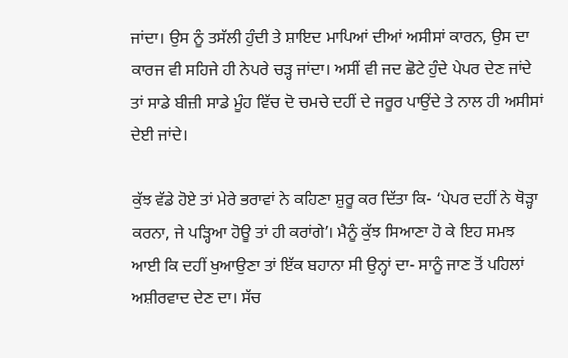ਜਾਂਦਾ। ਉਸ ਨੂੰ ਤਸੱਲੀ ਹੁੰਦੀ ਤੇ ਸ਼ਾਇਦ ਮਾਪਿਆਂ ਦੀਆਂ ਅਸੀਸਾਂ ਕਾਰਨ, ਉਸ ਦਾ ਕਾਰਜ ਵੀ ਸਹਿਜੇ ਹੀ ਨੇਪਰੇ ਚੜ੍ਹ ਜਾਂਦਾ। ਅਸੀਂ ਵੀ ਜਦ ਛੋਟੇ ਹੁੰਦੇ ਪੇਪਰ ਦੇਣ ਜਾਂਦੇ ਤਾਂ ਸਾਡੇ ਬੀਜ਼ੀ ਸਾਡੇ ਮੂੰਹ ਵਿੱਚ ਦੋ ਚਮਚੇ ਦਹੀਂ ਦੇ ਜਰੂਰ ਪਾਉਂਦੇ ਤੇ ਨਾਲ ਹੀ ਅਸੀਸਾਂ ਦੇਈ ਜਾਂਦੇ।

ਕੁੱਝ ਵੱਡੇ ਹੋਏ ਤਾਂ ਮੇਰੇ ਭਰਾਵਾਂ ਨੇ ਕਹਿਣਾ ਸ਼ੁਰੂ ਕਰ ਦਿੱਤਾ ਕਿ- ‘ਪੇਪਰ ਦਹੀਂ ਨੇ ਥੋੜ੍ਹਾ ਕਰਨਾ, ਜੇ ਪੜ੍ਹਿਆ ਹੋਊ ਤਾਂ ਹੀ ਕਰਾਂਗੇ’। ਮੈਨੂੰ ਕੁੱਝ ਸਿਆਣਾ ਹੋ ਕੇ ਇਹ ਸਮਝ ਆਈ ਕਿ ਦਹੀਂ ਖੁਆਉਣਾ ਤਾਂ ਇੱਕ ਬਹਾਨਾ ਸੀ ਉਨ੍ਹਾਂ ਦਾ- ਸਾਨੂੰ ਜਾਣ ਤੋਂ ਪਹਿਲਾਂ ਅਸ਼ੀਰਵਾਦ ਦੇਣ ਦਾ। ਸੱਚ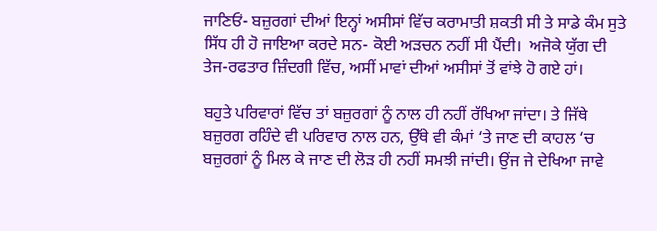ਜਾਣਿਓਂ- ਬਜ਼ੁਰਗਾਂ ਦੀਆਂ ਇਨ੍ਹਾਂ ਅਸੀਸਾਂ ਵਿੱਚ ਕਰਾਮਾਤੀ ਸ਼ਕਤੀ ਸੀ ਤੇ ਸਾਡੇ ਕੰਮ ਸੁਤੇ ਸਿੱਧ ਹੀ ਹੋ ਜਾਇਆ ਕਰਦੇ ਸਨ- ਕੋਈ ਅੜਚਨ ਨਹੀਂ ਸੀ ਪੈਂਦੀ।  ਅਜੋਕੇ ਯੁੱਗ ਦੀ ਤੇਜ-ਰਫਤਾਰ ਜ਼ਿੰਦਗੀ ਵਿੱਚ, ਅਸੀਂ ਮਾਵਾਂ ਦੀਆਂ ਅਸੀਸਾਂ ਤੋਂ ਵਾਂਝੇ ਹੋ ਗਏ ਹਾਂ।

ਬਹੁਤੇ ਪਰਿਵਾਰਾਂ ਵਿੱਚ ਤਾਂ ਬਜ਼ੁਰਗਾਂ ਨੂੰ ਨਾਲ ਹੀ ਨਹੀਂ ਰੱਖਿਆ ਜਾਂਦਾ। ਤੇ ਜਿੱਥੇ ਬਜ਼ੁਰਗ ਰਹਿੰਦੇ ਵੀ ਪਰਿਵਾਰ ਨਾਲ ਹਨ, ਉੱਥੇ ਵੀ ਕੰਮਾਂ ‘ਤੇ ਜਾਣ ਦੀ ਕਾਹਲ ‘ਚ ਬਜ਼ੁਰਗਾਂ ਨੂੰ ਮਿਲ ਕੇ ਜਾਣ ਦੀ ਲੋੜ ਹੀ ਨਹੀਂ ਸਮਝੀ ਜਾਂਦੀ। ਉਂਜ ਜੇ ਦੇਖਿਆ ਜਾਵੇ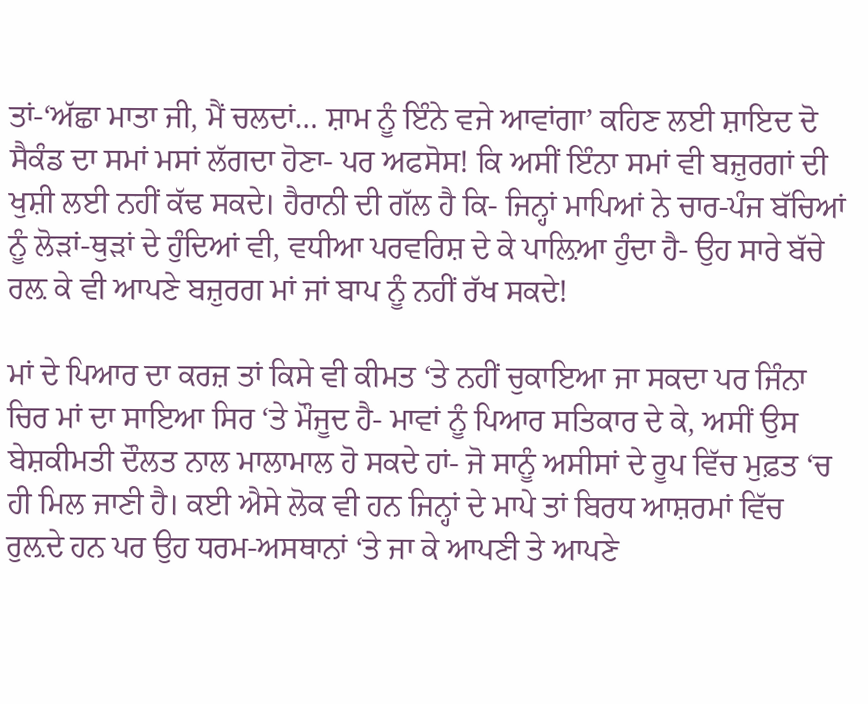ਤਾਂ-‘ਅੱਛਾ ਮਾਤਾ ਜੀ, ਮੈਂ ਚਲਦਾਂ… ਸ਼ਾਮ ਨੂੰ ਇੰਨੇ ਵਜੇ ਆਵਾਂਗਾ’ ਕਹਿਣ ਲਈ ਸ਼ਾਇਦ ਦੋ ਸੈਕੰਡ ਦਾ ਸਮਾਂ ਮਸਾਂ ਲੱਗਦਾ ਹੋਣਾ- ਪਰ ਅਫਸੋਸ! ਕਿ ਅਸੀਂ ਇੰਨਾ ਸਮਾਂ ਵੀ ਬਜ਼ੁਰਗਾਂ ਦੀ ਖੁਸ਼ੀ ਲਈ ਨਹੀਂ ਕੱਢ ਸਕਦੇ। ਹੈਰਾਨੀ ਦੀ ਗੱਲ ਹੈ ਕਿ- ਜਿਨ੍ਹਾਂ ਮਾਪਿਆਂ ਨੇ ਚਾਰ-ਪੰਜ ਬੱਚਿਆਂ ਨੂੰ ਲੋੜਾਂ-ਥੁੜਾਂ ਦੇ ਹੁੰਦਿਆਂ ਵੀ, ਵਧੀਆ ਪਰਵਰਿਸ਼ ਦੇ ਕੇ ਪਾਲ਼ਿਆ ਹੁੰਦਾ ਹੈ- ਉਹ ਸਾਰੇ ਬੱਚੇ ਰਲ਼ ਕੇ ਵੀ ਆਪਣੇ ਬਜ਼ੁਰਗ ਮਾਂ ਜਾਂ ਬਾਪ ਨੂੰ ਨਹੀਂ ਰੱਖ ਸਕਦੇ!

ਮਾਂ ਦੇ ਪਿਆਰ ਦਾ ਕਰਜ਼ ਤਾਂ ਕਿਸੇ ਵੀ ਕੀਮਤ ‘ਤੇ ਨਹੀਂ ਚੁਕਾਇਆ ਜਾ ਸਕਦਾ ਪਰ ਜਿੰਨਾ ਚਿਰ ਮਾਂ ਦਾ ਸਾਇਆ ਸਿਰ ‘ਤੇ ਮੌਜੂਦ ਹੈ- ਮਾਵਾਂ ਨੂੰ ਪਿਆਰ ਸਤਿਕਾਰ ਦੇ ਕੇ, ਅਸੀਂ ਉਸ ਬੇਸ਼ਕੀਮਤੀ ਦੌਲਤ ਨਾਲ ਮਾਲਾਮਾਲ ਹੋ ਸਕਦੇ ਹਾਂ- ਜੋ ਸਾਨੂੰ ਅਸੀਸਾਂ ਦੇ ਰੂਪ ਵਿੱਚ ਮੁਫ਼ਤ ‘ਚ ਹੀ ਮਿਲ ਜਾਣੀ ਹੈ। ਕਈ ਐਸੇ ਲੋਕ ਵੀ ਹਨ ਜਿਨ੍ਹਾਂ ਦੇ ਮਾਪੇ ਤਾਂ ਬਿਰਧ ਆਸ਼ਰਮਾਂ ਵਿੱਚ ਰੁਲ਼ਦੇ ਹਨ ਪਰ ਉਹ ਧਰਮ-ਅਸਥਾਨਾਂ ‘ਤੇ ਜਾ ਕੇ ਆਪਣੀ ਤੇ ਆਪਣੇ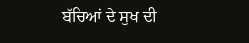ਬੱਚਿਆਂ ਦੇ ਸੁਖ ਦੀ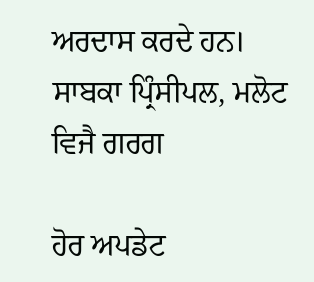ਅਰਦਾਸ ਕਰਦੇ ਹਨ।
ਸਾਬਕਾ ਪ੍ਰਿੰਸੀਪਲ, ਮਲੋਟ
ਵਿਜੈ ਗਰਗ

ਹੋਰ ਅਪਡੇਟ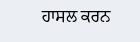ਹਾਸਲ ਕਰਨ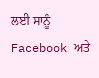ਲਈ ਸਾਨੂੰ Facebook ਅਤੇ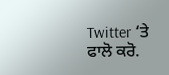Twitter ‘ਤੇ ਫਾਲੋ ਕਰੋ.